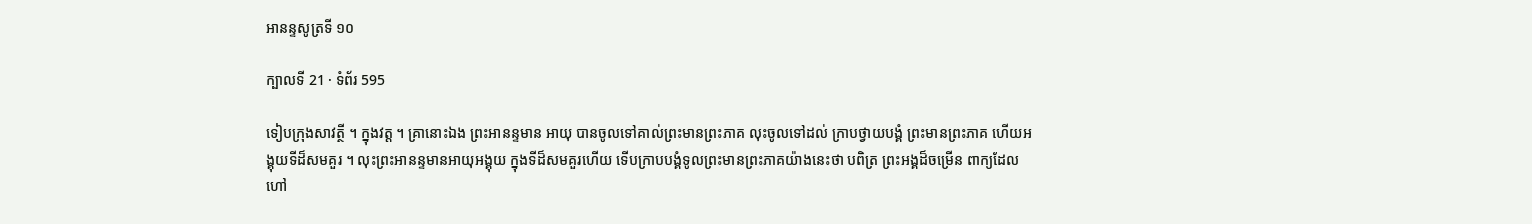អានន្ទសូត្រទី ១០

ក្បាលទី 21 · ទំព័រ 595

ទៀបក្រុងសាវត្ថី ។ ក្នុងវត្ត ។ គ្រានោះឯង ព្រះអានន្ទមាន អាយុ បានចូលទៅគាល់ព្រះមានព្រះភាគ លុះចូលទៅដល់ ក្រាបថ្វាយបង្គំ ព្រះមានព្រះភាគ ហើយអង្គុយទីដ៏សមគួរ ។ លុះព្រះអានន្ទមានអាយុអង្គុយ ក្នុងទីដ៏សមគួរហើយ ទើបក្រាបបង្គំទូលព្រះមានព្រះភាគយ៉ាងនេះថា បពិត្រ ព្រះអង្គដ៏ចម្រើន ពាក្យដែលហៅ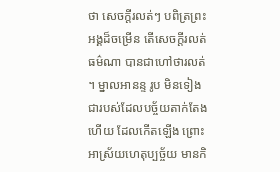ថា សេចក្តីរលត់ៗ បពិត្រព្រះអង្គដ៏ចម្រើន តើសេចក្តីរលត់ធម៌ណា បានជាហៅថារលត់ ។ ម្នាលអានន្ទ រូប មិនទៀង ជារបស់ដែលបច្ច័យតាក់តែងហើយ ដែលកើតឡើង ព្រោះអាស្រ័យហេតុប្បច្ច័យ មានកិ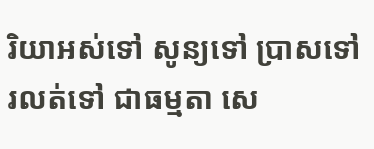រិយាអស់ទៅ សូន្យទៅ ប្រាសទៅ រលត់ទៅ ជាធម្មតា សេ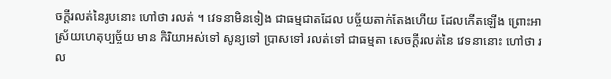ចក្តីរលត់នៃរូបនោះ ហៅថា រលត់ ។ វេទនាមិនទៀង ជាធម្មជាតដែល បច្ច័យតាក់តែងហើយ ដែលកើតឡើង ព្រោះអាស្រ័យហេតុប្បច្ច័យ មាន កិរិយាអស់ទៅ សូន្យទៅ ប្រាសទៅ រលត់ទៅ ជាធម្មតា សេចក្តីរលត់នៃ វេទនានោះ ហៅថា រល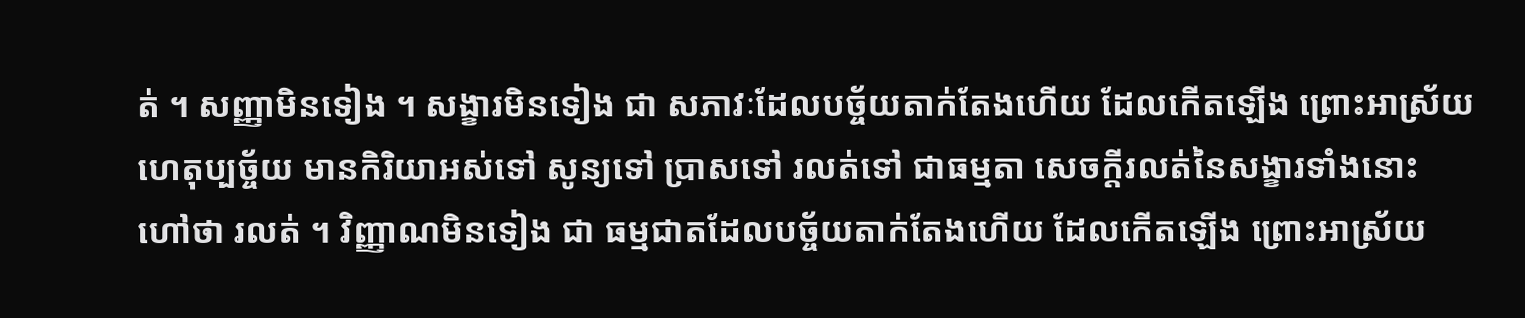ត់ ។ សញ្ញាមិនទៀង ។ សង្ខារមិនទៀង ជា សភាវៈដែលបច្ច័យតាក់តែងហើយ ដែលកើតឡើង ព្រោះអាស្រ័យហេតុប្បច្ច័យ មានកិរិយាអស់ទៅ សូន្យទៅ ប្រាសទៅ រលត់ទៅ ជាធម្មតា សេចក្តីរលត់នៃសង្ខារទាំងនោះ ហៅថា រលត់ ។ វិញ្ញាណមិនទៀង ជា ធម្មជាតដែលបច្ច័យតាក់តែងហើយ ដែលកើតឡើង ព្រោះអាស្រ័យ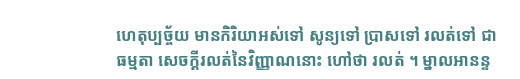ហេតុប្បច្ច័យ មានកិរិយាអស់ទៅ សូន្យទៅ ប្រាសទៅ រលត់ទៅ ជាធម្មតា សេចក្តីរលត់នៃវិញ្ញាណនោះ ហៅថា រលត់ ។ ម្នាលអានន្ទ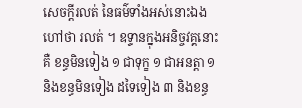សេចក្តីរលត់ នៃធម៌ទាំងអស់នោះឯង ហៅថា រលត់ ។ ឧទ្ទានក្នុងអនិច្ចវគ្គនោះគឺ ខន្ធមិនទៀង ១ ជាទុក្ខ ១ ជាអនត្តា ១ និងខន្ធមិនទៀង ដទៃទៀង ៣ និងខន្ធ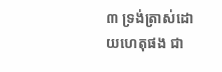៣ ទ្រង់ត្រាស់ដោយហេតុផង ជា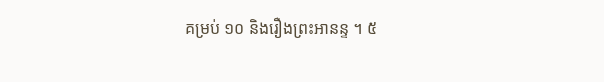គម្រប់ ១០ និងរឿងព្រះអានន្ទ ។ ៥